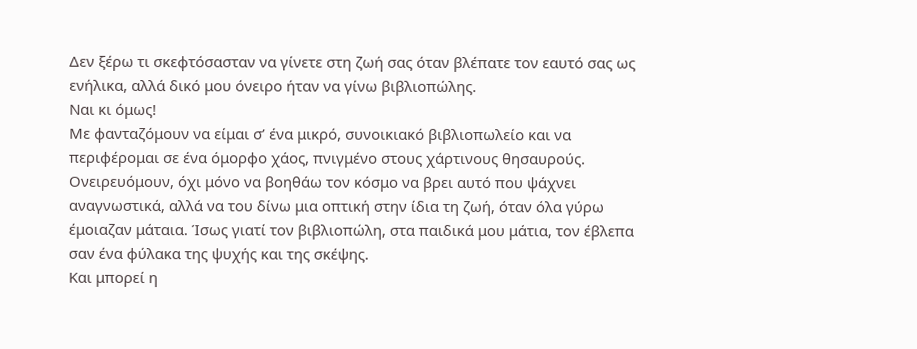Δεν ξέρω τι σκεφτόσασταν να γίνετε στη ζωή σας όταν βλέπατε τον εαυτό σας ως ενήλικα, αλλά δικό μου όνειρο ήταν να γίνω βιβλιοπώλης.
Ναι κι όμως!
Με φανταζόμουν να είμαι σ’ ένα μικρό, συνοικιακό βιβλιοπωλείο και να περιφέρομαι σε ένα όμορφο χάος, πνιγμένο στους χάρτινους θησαυρούς.
Ονειρευόμουν, όχι μόνο να βοηθάω τον κόσμο να βρει αυτό που ψάχνει αναγνωστικά, αλλά να του δίνω μια οπτική στην ίδια τη ζωή, όταν όλα γύρω έμοιαζαν μάταια. Ίσως γιατί τον βιβλιοπώλη, στα παιδικά μου μάτια, τον έβλεπα σαν ένα φύλακα της ψυχής και της σκέψης.
Και μπορεί η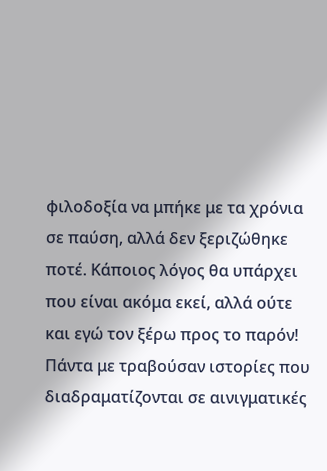φιλοδοξία να μπήκε με τα χρόνια σε παύση, αλλά δεν ξεριζώθηκε ποτέ. Κάποιος λόγος θα υπάρχει που είναι ακόμα εκεί, αλλά ούτε και εγώ τον ξέρω προς το παρόν!
Πάντα με τραβούσαν ιστορίες που διαδραματίζονται σε αινιγματικές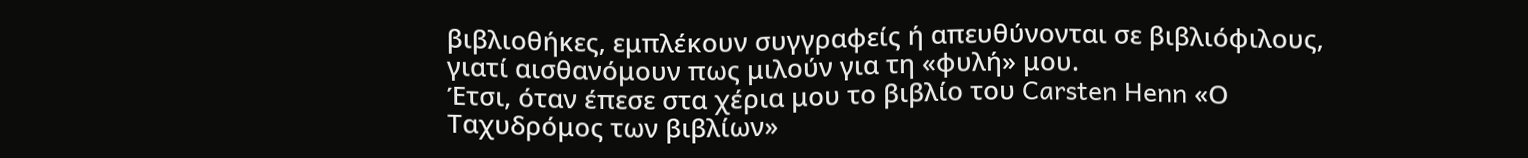βιβλιοθήκες, εμπλέκουν συγγραφείς ή απευθύνονται σε βιβλιόφιλους, γιατί αισθανόμουν πως μιλούν για τη «φυλή» μου.
Έτσι, όταν έπεσε στα χέρια μου το βιβλίο του Carsten Henn «Ο Ταχυδρόμος των βιβλίων»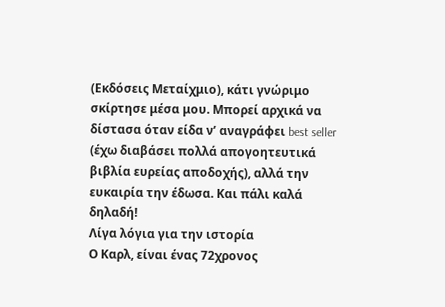(Εκδόσεις Μεταίχμιο), κάτι γνώριμο σκίρτησε μέσα μου. Μπορεί αρχικά να δίστασα όταν είδα ν’ αναγράφει best seller (έχω διαβάσει πολλά απογοητευτικά βιβλία ευρείας αποδοχής), αλλά την ευκαιρία την έδωσα. Και πάλι καλά δηλαδή!
Λίγα λόγια για την ιστορία
Ο Καρλ, είναι ένας 72χρονος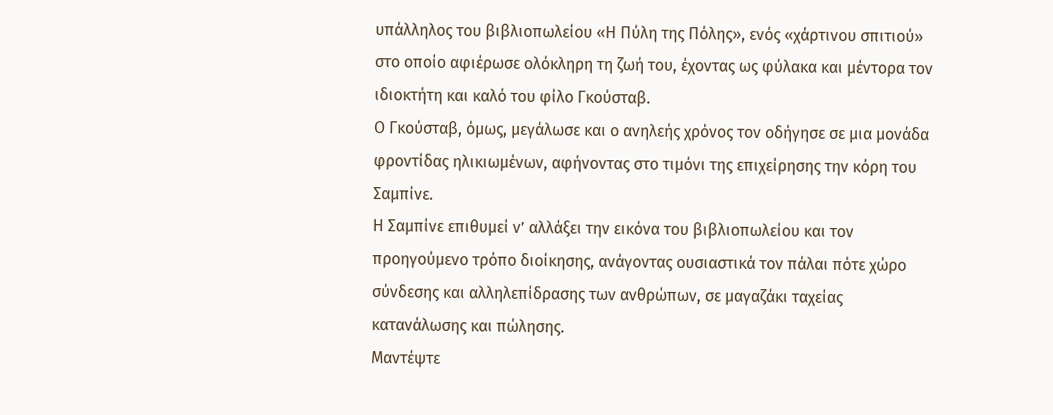υπάλληλος του βιβλιοπωλείου «Η Πύλη της Πόλης», ενός «χάρτινου σπιτιού» στο οποίο αφιέρωσε ολόκληρη τη ζωή του, έχοντας ως φύλακα και μέντορα τον ιδιοκτήτη και καλό του φίλο Γκούσταβ.
Ο Γκούσταβ, όμως, μεγάλωσε και ο ανηλεής χρόνος τον οδήγησε σε μια μονάδα φροντίδας ηλικιωμένων, αφήνοντας στο τιμόνι της επιχείρησης την κόρη του Σαμπίνε.
Η Σαμπίνε επιθυμεί ν’ αλλάξει την εικόνα του βιβλιοπωλείου και τον προηγούμενο τρόπο διοίκησης, ανάγοντας ουσιαστικά τον πάλαι πότε χώρο σύνδεσης και αλληλεπίδρασης των ανθρώπων, σε μαγαζάκι ταχείας κατανάλωσης και πώλησης.
Μαντέψτε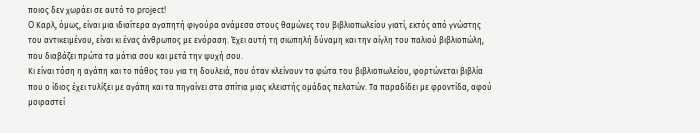ποιος δεν χωράει σε αυτό το project!
O Καρλ, όμως, είναι μια ιδιαίτερα αγαπητή φιγούρα ανάμεσα στους θαμώνες του βιβλιοπωλείου γιατί, εκτός από γνώστης του αντικειμένου, είναι κι ένας άνθρωπος με ενόραση. Έχει αυτή τη σιωπηλή δύναμη και την αίγλη του παλιού βιβλιοπώλη, που διαβάζει πρώτα τα μάτια σου και μετά την ψυχή σου.
Κι είναι τόση η αγάπη και το πάθος του για τη δουλειά, που όταν κλείνουν τα φώτα του βιβλιοπωλείου, φορτώνεται βιβλία που ο ίδιος έχει τυλίξει με αγάπη και τα πηγαίνει στα σπίτια μιας κλειστής ομάδας πελατών. Τα παραδίδει με φροντίδα, αφού μοιραστεί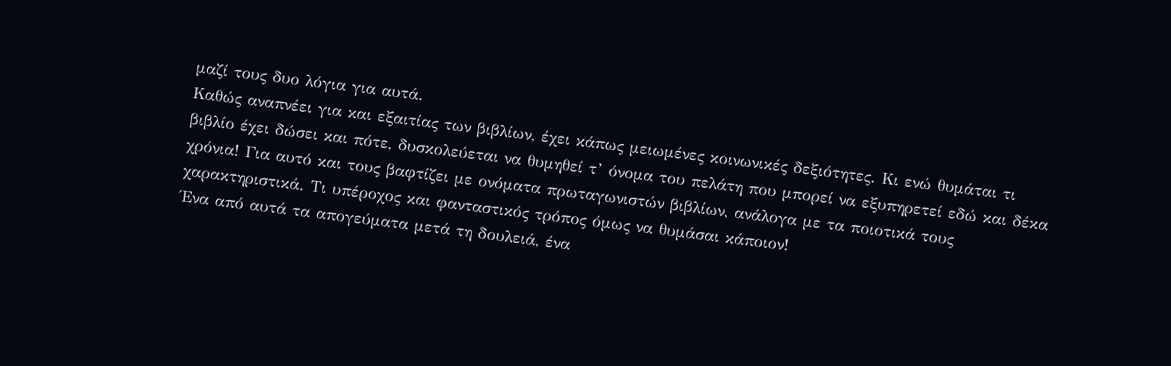μαζί τους δυο λόγια για αυτά.
Καθώς αναπνέει για και εξαιτίας των βιβλίων, έχει κάπως μειωμένες κοινωνικές δεξιότητες. Κι ενώ θυμάται τι βιβλίο έχει δώσει και πότε, δυσκολεύεται να θυμηθεί τ’ όνομα του πελάτη που μπορεί να εξυπηρετεί εδώ και δέκα χρόνια! Για αυτό και τους βαφτίζει με ονόματα πρωταγωνιστών βιβλίων, ανάλογα με τα ποιοτικά τους χαρακτηριστικά. Τι υπέροχος και φανταστικός τρόπος όμως να θυμάσαι κάποιον!
Ένα από αυτά τα απογεύματα μετά τη δουλειά, ένα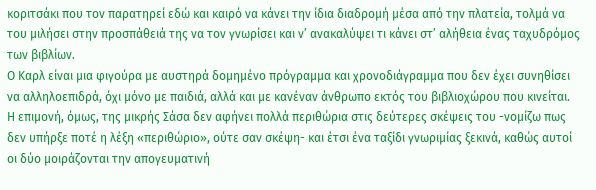κοριτσάκι που τον παρατηρεί εδώ και καιρό να κάνει την ίδια διαδρομή μέσα από την πλατεία, τολμά να του μιλήσει στην προσπάθειά της να τον γνωρίσει και ν’ ανακαλύψει τι κάνει στ’ αλήθεια ένας ταχυδρόμος των βιβλίων.
Ο Καρλ είναι μια φιγούρα με αυστηρά δομημένο πρόγραμμα και χρονοδιάγραμμα που δεν έχει συνηθίσει να αλληλοεπιδρά, όχι μόνο με παιδιά, αλλά και με κανέναν άνθρωπο εκτός του βιβλιοχώρου που κινείται.
Η επιμονή, όμως, της μικρής Σάσα δεν αφήνει πολλά περιθώρια στις δεύτερες σκέψεις του -νομίζω πως δεν υπήρξε ποτέ η λέξη «περιθώριο», ούτε σαν σκέψη- και έτσι ένα ταξίδι γνωριμίας ξεκινά, καθώς αυτοί οι δύο μοιράζονται την απογευματινή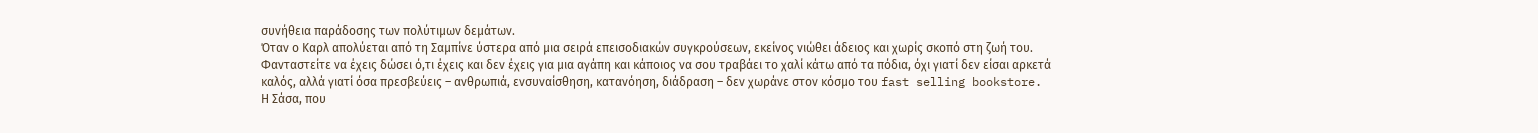συνήθεια παράδοσης των πολύτιμων δεμάτων.
Όταν ο Καρλ απολύεται από τη Σαμπίνε ύστερα από μια σειρά επεισοδιακών συγκρούσεων, εκείνος νιώθει άδειος και χωρίς σκοπό στη ζωή του.
Φανταστείτε να έχεις δώσει ό,τι έχεις και δεν έχεις για μια αγάπη και κάποιος να σου τραβάει το χαλί κάτω από τα πόδια, όχι γιατί δεν είσαι αρκετά καλός, αλλά γιατί όσα πρεσβεύεις – ανθρωπιά, ενσυναίσθηση, κατανόηση, διάδραση – δεν χωράνε στον κόσμο του fast selling bookstore.
Η Σάσα, που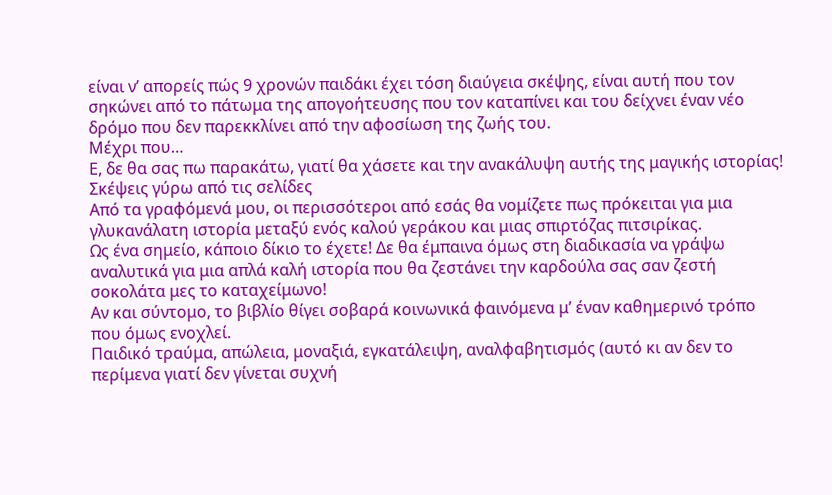είναι ν’ απορείς πώς 9 χρονών παιδάκι έχει τόση διαύγεια σκέψης, είναι αυτή που τον σηκώνει από το πάτωμα της απογοήτευσης που τον καταπίνει και του δείχνει έναν νέο δρόμο που δεν παρεκκλίνει από την αφοσίωση της ζωής του.
Μέχρι που…
Ε, δε θα σας πω παρακάτω, γιατί θα χάσετε και την ανακάλυψη αυτής της μαγικής ιστορίας!
Σκέψεις γύρω από τις σελίδες
Από τα γραφόμενά μου, οι περισσότεροι από εσάς θα νομίζετε πως πρόκειται για μια γλυκανάλατη ιστορία μεταξύ ενός καλού γεράκου και μιας σπιρτόζας πιτσιρίκας.
Ως ένα σημείο, κάποιο δίκιο το έχετε! Δε θα έμπαινα όμως στη διαδικασία να γράψω αναλυτικά για μια απλά καλή ιστορία που θα ζεστάνει την καρδούλα σας σαν ζεστή σοκολάτα μες το καταχείμωνο!
Αν και σύντομο, το βιβλίο θίγει σοβαρά κοινωνικά φαινόμενα μ’ έναν καθημερινό τρόπο που όμως ενοχλεί.
Παιδικό τραύμα, απώλεια, μοναξιά, εγκατάλειψη, αναλφαβητισμός (αυτό κι αν δεν το περίμενα γιατί δεν γίνεται συχνή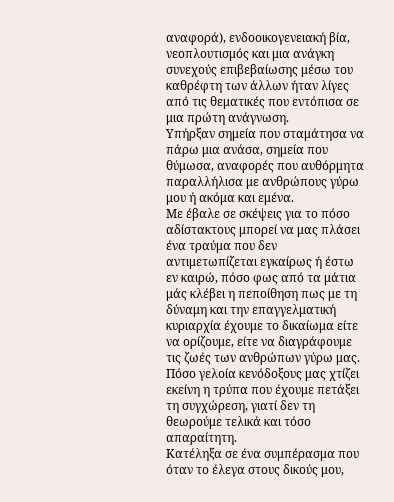αναφορά), ενδοοικογενειακή βία, νεοπλουτισμός και μια ανάγκη συνεχούς επιβεβαίωσης μέσω του καθρέφτη των άλλων ήταν λίγες από τις θεματικές που εντόπισα σε μια πρώτη ανάγνωση.
Υπήρξαν σημεία που σταμάτησα να πάρω μια ανάσα, σημεία που θύμωσα, αναφορές που αυθόρμητα παραλλήλισα με ανθρώπους γύρω μου ή ακόμα και εμένα.
Με έβαλε σε σκέψεις για το πόσο αδίστακτους μπορεί να μας πλάσει ένα τραύμα που δεν αντιμετωπίζεται εγκαίρως ή έστω εν καιρώ, πόσο φως από τα μάτια μάς κλέβει η πεποίθηση πως με τη δύναμη και την επαγγελματική κυριαρχία έχουμε το δικαίωμα είτε να ορίζουμε, είτε να διαγράφουμε τις ζωές των ανθρώπων γύρω μας. Πόσο γελοία κενόδοξους μας χτίζει εκείνη η τρύπα που έχουμε πετάξει τη συγχώρεση, γιατί δεν τη θεωρούμε τελικά και τόσο απαραίτητη.
Κατέληξα σε ένα συμπέρασμα που όταν το έλεγα στους δικούς μου,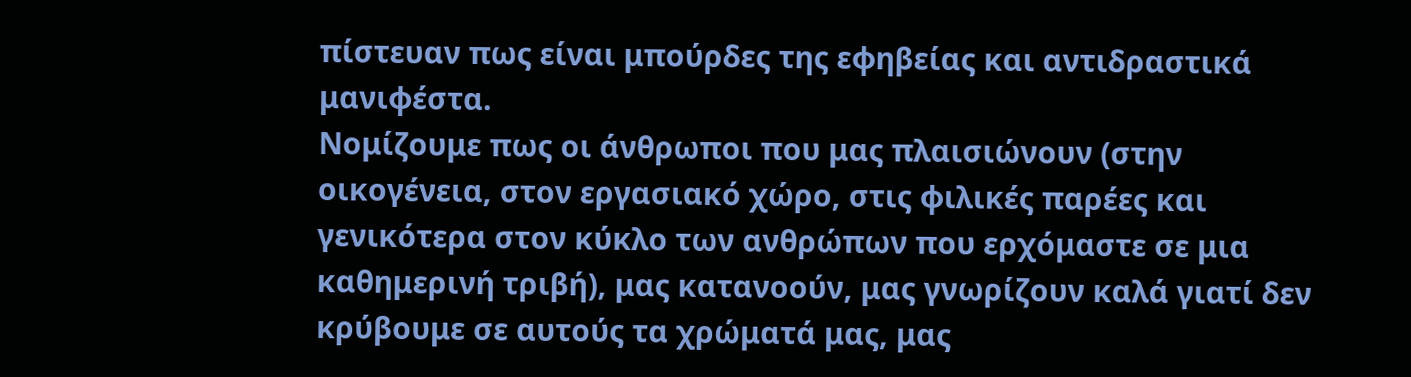πίστευαν πως είναι μπούρδες της εφηβείας και αντιδραστικά μανιφέστα.
Νομίζουμε πως οι άνθρωποι που μας πλαισιώνουν (στην οικογένεια, στον εργασιακό χώρο, στις φιλικές παρέες και γενικότερα στον κύκλο των ανθρώπων που ερχόμαστε σε μια καθημερινή τριβή), μας κατανοούν, μας γνωρίζουν καλά γιατί δεν κρύβουμε σε αυτούς τα χρώματά μας, μας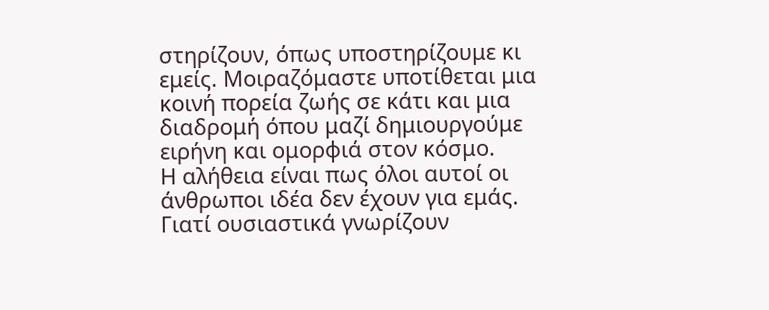στηρίζουν, όπως υποστηρίζουμε κι εμείς. Μοιραζόμαστε υποτίθεται μια κοινή πορεία ζωής σε κάτι και μια διαδρομή όπου μαζί δημιουργούμε ειρήνη και ομορφιά στον κόσμο.
Η αλήθεια είναι πως όλοι αυτοί οι άνθρωποι ιδέα δεν έχουν για εμάς. Γιατί ουσιαστικά γνωρίζουν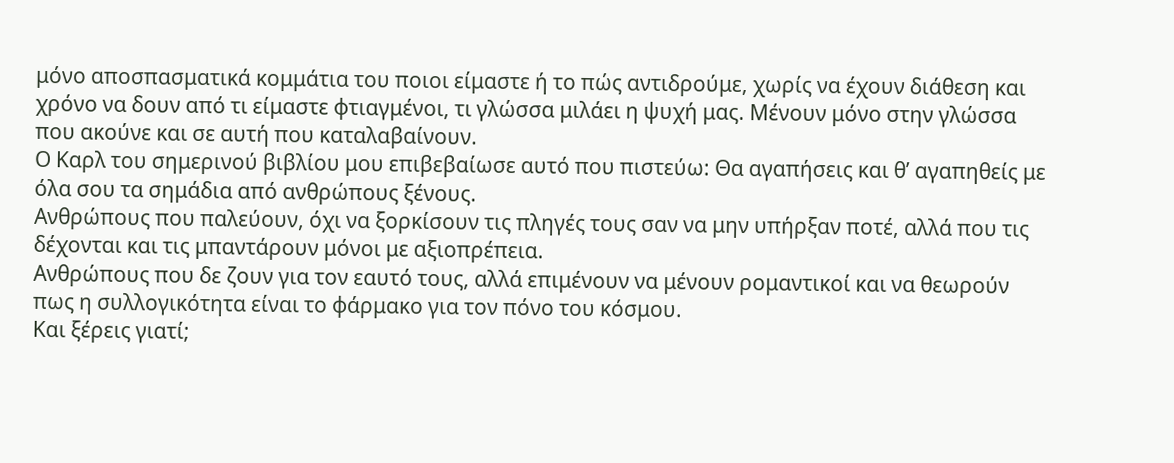μόνο αποσπασματικά κομμάτια του ποιοι είμαστε ή το πώς αντιδρούμε, χωρίς να έχουν διάθεση και χρόνο να δουν από τι είμαστε φτιαγμένοι, τι γλώσσα μιλάει η ψυχή μας. Μένουν μόνο στην γλώσσα που ακούνε και σε αυτή που καταλαβαίνουν.
Ο Καρλ του σημερινού βιβλίου μου επιβεβαίωσε αυτό που πιστεύω: Θα αγαπήσεις και θ’ αγαπηθείς με όλα σου τα σημάδια από ανθρώπους ξένους.
Ανθρώπους που παλεύουν, όχι να ξορκίσουν τις πληγές τους σαν να μην υπήρξαν ποτέ, αλλά που τις δέχονται και τις μπαντάρουν μόνοι με αξιοπρέπεια.
Ανθρώπους που δε ζουν για τον εαυτό τους, αλλά επιμένουν να μένουν ρομαντικοί και να θεωρούν πως η συλλογικότητα είναι το φάρμακο για τον πόνο του κόσμου.
Και ξέρεις γιατί;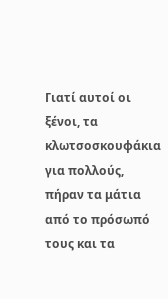Γιατί αυτοί οι ξένοι, τα κλωτσοσκουφάκια για πολλούς, πήραν τα μάτια από το πρόσωπό τους και τα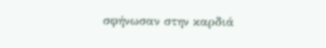σφήνωσαν στην καρδιά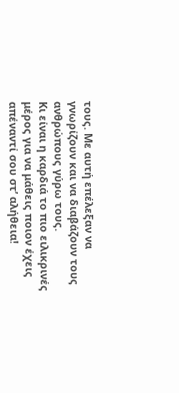τους. Με αυτή επέλεξαν να γνωρίζουν και να διαβάζουν τους ανθρώπους γύρω τους.
Κι είναι η καρδιά το πιο ειλικρινές μέρος για να μάθεις ποιον έχεις απέναντί σου στ’ αλήθεια!